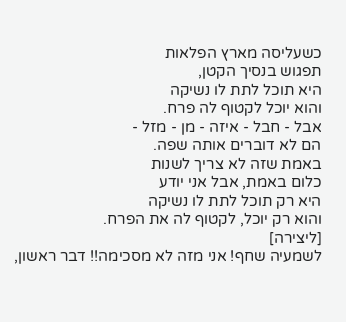כשעליסה מארץ הפלאות
תפגוש בנסיך הקטן,
היא תוכל לתת לו נשיקה
והוא יוכל לקטוף לה פרח.
אבל - חבל - איזה - מן - מזל -
הם לא דוברים אותה שפה.
באמת שזה לא צריך לשנות
כלום באמת, אבל אני יודע
היא רק תוכל לתת לו נשיקה
והוא רק יוכל, לקטוף לה את הפרח.
[ליצירה]
לשמעיה שחף! אני מזה לא מסכימה!! דבר ראשון,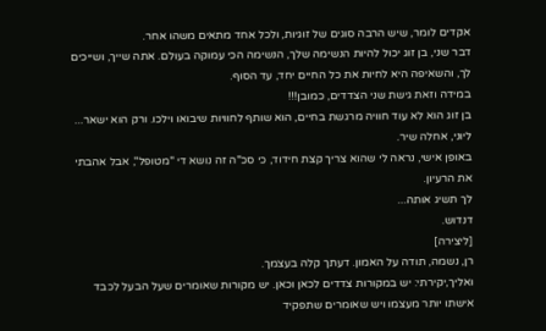אקדים לומר, שיש הרבה סוגים של זוגיות, ולכל אחד מתאים משהו אחר.
דבר שני, בן זוג יכול להיות הנשימה שלך, הנשימה הכי עמוקה בעולם. אתה שייך, ושייכים לך, והשאיפה היא לחיות את כל החיים יחד, עד הסוף.
במידה וזאת גישת שני הצדדים, כמובן!!!
בן זוג הוא לא עוד חוויה מרגשת בחיים, הוא שותף לחוויות שיבואו וילכו. ורק הוא ישאר...
ליוני, אחלה שיר.
באופן אישי, נראה לי שהוא צריך קצת חידוד, כי סכ"ה זה נושא די "מטופל", אבל אהבתי את הרעיון.
לך תשיג אותה...
דנדוש.
[ליצירה]
רן, נשמה, תודה על האמון. דעתך קלה בעצמך.
ואליך,יקירתי: יש במקורות צדדים לכאן וכאן. יש מקורות שאומרים שעל הבעל לכבד אישתו יותר מעצמו ויש שאומרים שתפקיד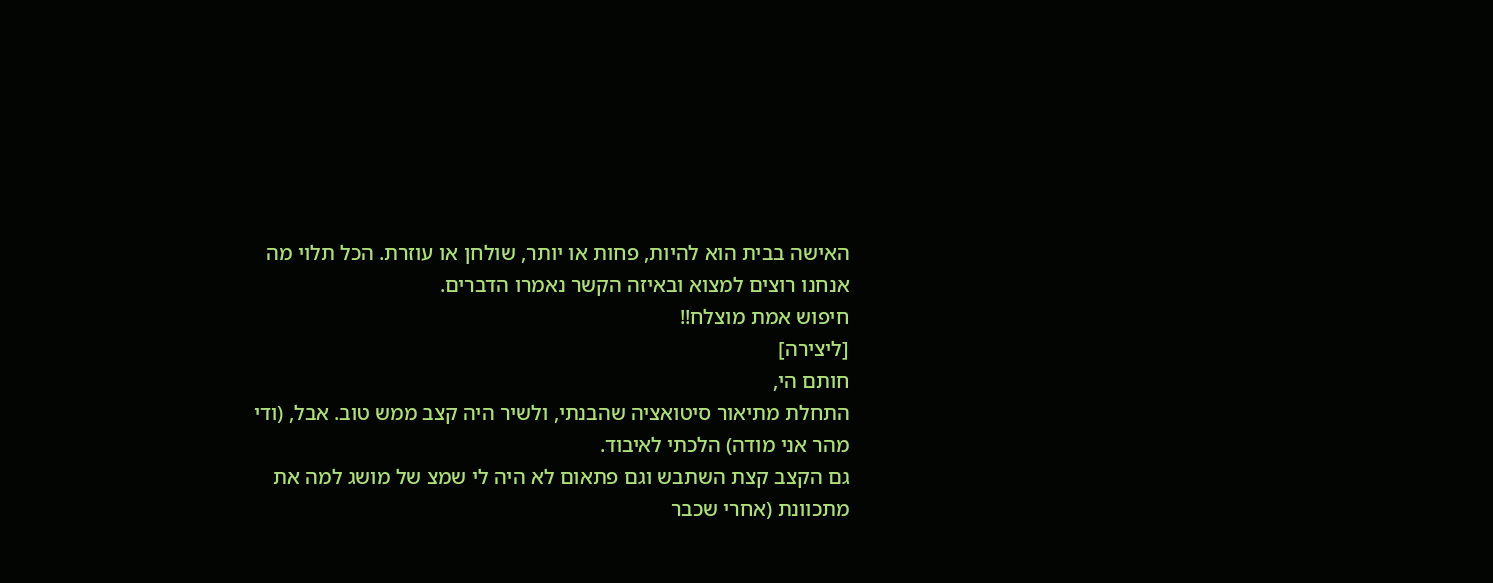האישה בבית הוא להיות, פחות או יותר, שולחן או עוזרת. הכל תלוי מה אנחנו רוצים למצוא ובאיזה הקשר נאמרו הדברים.
חיפוש אמת מוצלח!!
[ליצירה]
חותם הי,
התחלת מתיאור סיטואציה שהבנתי, ולשיר היה קצב ממש טוב. אבל, (ודי מהר אני מודה) הלכתי לאיבוד.
גם הקצב קצת השתבש וגם פתאום לא היה לי שמצ של מושג למה את מתכוונת (אחרי שכבר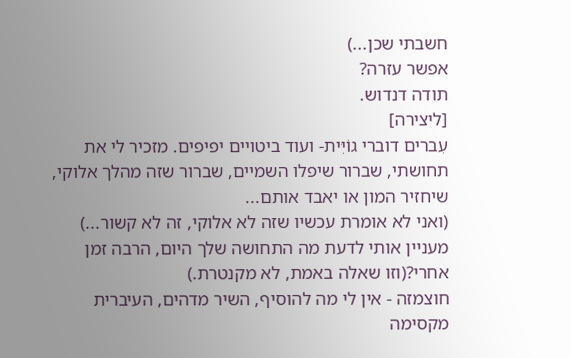חשבתי שכן...)
אפשר עזרה?
תודה דנדוש.
[ליצירה]
עִברים דוברי גוֹיִּית- ועוד ביטויים יפיפים. מזכיר לי את תחושתי, שברור שיפלו השמיים, שברור שזה מהלך אלוקי, שיחזיר המון או יאבד אותם...
(ואני לא אומרת עכשיו שזה לא אלוקי, זה לא קשור...)
מעניין אותי לדעת מה התחושה שלך היום, הרבה זמן אחרי?(וזו שאלה באמת, לא מקנטרת.)
חוצמזה - אין לי מה להוסיף, השיר מדהים, העיברית מקסימה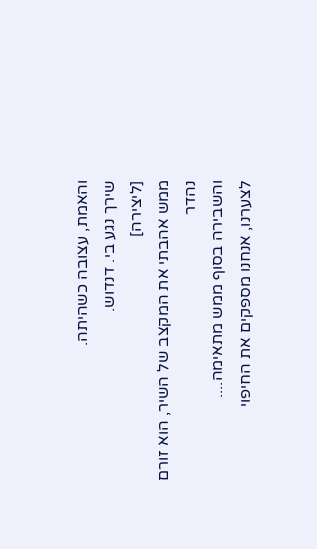והאמת, עצובה כשהיתה.
שירך נגע בי. דנדוש.
[ליצירה]
ממש אהבתי את המקצב של השיר, הוא זורם נהדר
והשבירה בסוף ממש מתאימה....
לצערנו, אנחנו מספקים את החיפוי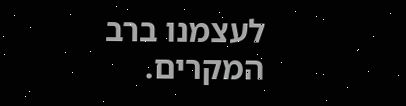לעצמנו ברב המקרים.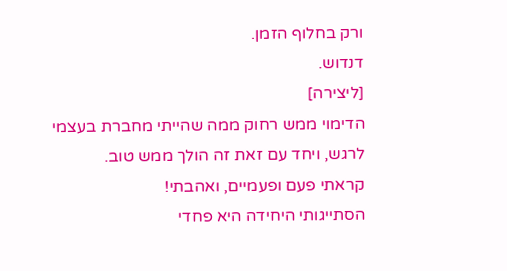ורק בחלוף הזמן.
דנדוש.
[ליצירה]
הדימוי ממש רחוק ממה שהייתי מחברת בעצמי לרגש, ויחד עם זאת זה הולך ממש טוב.
קראתי פעם ופעמיים, ואהבתי!
הסתייגותי היחידה היא פחדי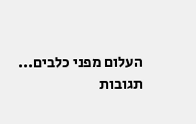העלום מפני כלבים...
תגובות